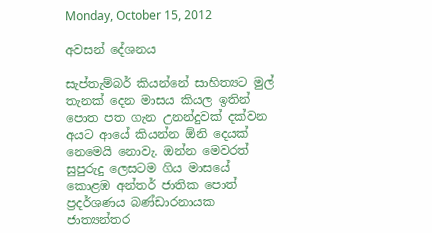Monday, October 15, 2012

අවසන් දේශනය

සැප්තැම්බර් කියන්නේ සාහිත්‍යට මුල් තැනක් දෙන මාසය කියල ඉතින් පොත පත ගැන උනන්දුවක් දක්වන අය‍ට ආයේ කියන්න ඕනි දෙයක් නෙමෙයි නොවැ. ඔන්න මෙවරත් සුපුරුදු ලෙසටම ගිය මාසයේ කොළඹ අන්තර් ජාතික පොත් ප්‍රදර්ශණය බණ්ඩාරනායක ජාත්‍යන්තර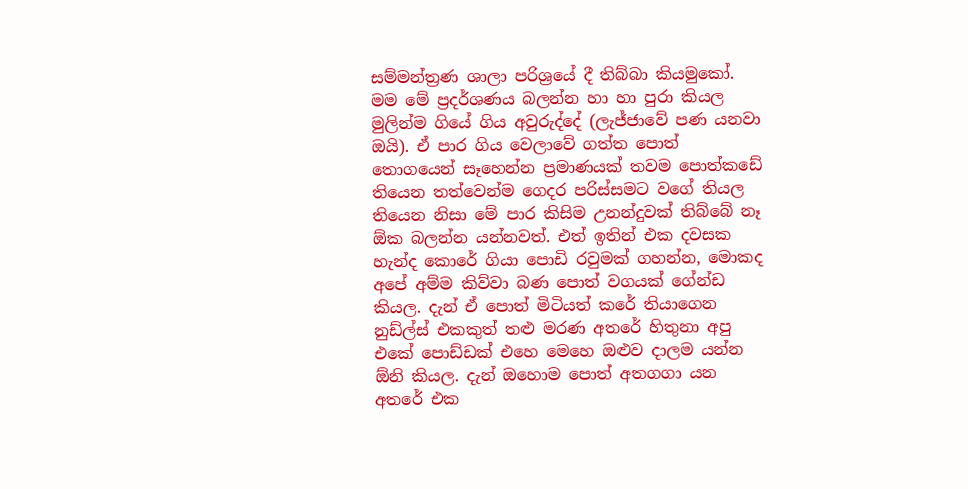සම්මන්ත්‍රණ ශාලා පරිශ්‍රයේ දී තිබ්බා කියමුකෝ. මම මේ ප්‍රදර්ශණය බලන්න හා හා පුරා කියල මුලින්ම ගියේ ගිය අවුරුද්දේ (ලැජ්ජාවේ පණ යනවා ඔයි). ඒ පාර ගිය වෙලාවේ ගත්ත පොත් තොගයෙන් සෑහෙන්න ප්‍රමාණයක් තවම පොත්කඩේ තියෙන තත්වෙන්ම ගෙදර පරිස්සමට වගේ තියල තියෙන නිසා මේ පාර කිසිම උනන්දුවක් තිබ්බේ නෑ ඕක බලන්න යන්නවත්. එත් ඉතින් එක දවසක හැන්ද කොරේ ගියා පොඩි රවුමක් ගහන්න, මොකද අපේ අම්ම කිව්වා බණ පොත් වගයක් ගේන්ඩ කියල. දැන් ඒ පොත් මිටියත් කරේ තියාගෙන නුඩ්ල්ස් එකකුත් තළු මරණ අතරේ හිතුනා අපු එකේ පොඩ්ඩක් එහෙ මෙහෙ ඔළුව දාලම යන්න ඕනි කියල. දැන් ඔහොම පොත් අතගගා යන අතරේ එක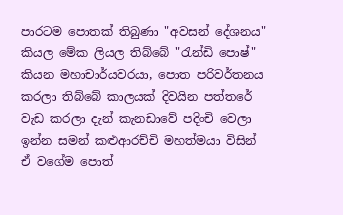පාරටම පොතක් තිබුණා "අවසන් දේශනය" කියල මේක ලියල තිබ්බේ "රැන්ඩි පොෂ්" කියන මහාචාර්යවරයා, පොත පරිවර්තනය කරලා තිබ්බේ කාලයක් දිවයින පත්තරේ වැඩ කරලා දැන් කැනඩාවේ පදිංචි වෙලා ඉන්න සමන් කළුආරච්චි මහත්මයා විසින් ඒ වගේම පොත්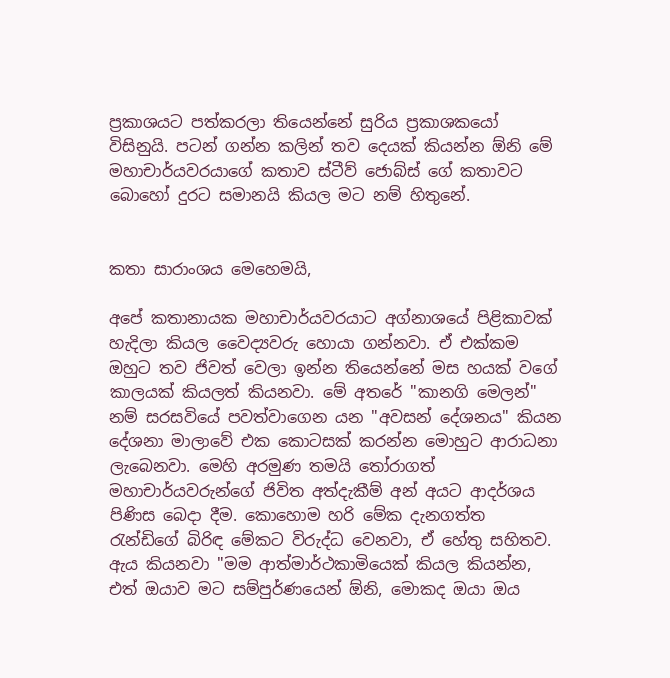ප්‍රකාශයට පත්කරලා තියෙන්නේ සුරිය ප්‍රකාශකයෝ විසිනුයි. පටන් ගන්න කලින් තව දෙයක් කියන්න ඕනි මේ මහාචාර්යවරයාගේ කතාව ස්ටීව් ජොබ්ස් ගේ කතාවට බොහෝ දුරට සමානයි කියල මට නම් හිතුනේ.


කතා සාරාංශය මෙහෙමයි,

අපේ කතානායක මහාචාර්යවරයාට අග්නාශයේ පිළිකාවක් හැදිලා කියල වෛද්‍යවරු හොයා ගන්නවා. ඒ එක්කම ඔහුට තව ජිවත් වෙලා ඉන්න තියෙන්නේ මස හයක් වගේ කාලයක් කියලත් කියනවා. මේ අතරේ "කානගි මෙලන්" නම් සරසවියේ පවත්වාගෙන යන "අවසන් දේශනය" කියන දේශනා මාලාවේ එක කොටසක් කරන්න මොහුට ආරාධනා ලැබෙනවා. මෙහි අරමුණ තමයි තෝරාගත් මහාචාර්යවරුන්ගේ ජිවිත අත්දැකීම් අන් අය‍ට ආදර්ශය පිණිස බෙදා දීම. කොහොම හරි මේක දැනගත්ත රැන්ඩිගේ බිරිඳ මේකට විරුද්ධ වෙනවා, ඒ හේතු සහිතව. ඇය කියනවා "මම ආත්මාර්ථකාමියෙක් කියල කියන්න, එත් ඔයාව මට සම්පුර්ණයෙන් ඕනි, මොකද ඔයා ඔය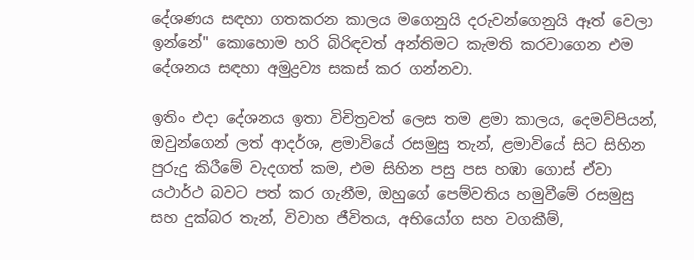දේශණය සඳහා ගතකරන කාලය මගෙනුයි දරුවන්ගෙනුයි ඈත් වෙලා ඉන්නේ" කොහොම හරි බිරිඳවත් අන්තිමට කැමති කරවාගෙන එම දේශනය සඳහා අමුද්‍රව්‍ය සකස් කර ගන්නවා.

ඉතිං එදා දේශනය ඉතා විචිත්‍රවත් ලෙස තම ළමා කාලය, දෙමව්පියන්, ඔවුන්ගෙන් ලත් ආදර්ශ, ළමාවියේ රසමුසු තැන්, ළමාවියේ සිට සිහින පුරුදු කිරීමේ වැදගත් කම, එම සිහින පසු පස හඹා ගොස් ඒවා යථාර්ථ බවට පත් කර ගැනීම, ඔහුගේ පෙම්වතිය හමුවීමේ රසමුසු සහ දුක්බර තැන්, විවාහ ජීවිතය, අභියෝග සහ වගකීම්,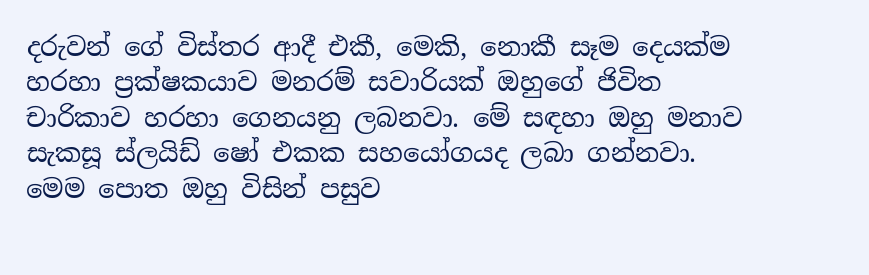දරුවන් ගේ විස්තර ආදී එකී, මෙකි, නොකී සෑම දෙයක්ම හරහා ප්‍රක්ෂකයාව මනරම් සවාරියක් ඔහුගේ ජිවිත චාරිකාව හරහා ගෙනයනු ලබනවා. මේ සඳහා ඔහු මනාව සැකසූ ස්ලයිඩ් ෂෝ එකක සහයෝගයද ලබා ගන්නවා. මෙම පොත ඔහු විසින් පසුව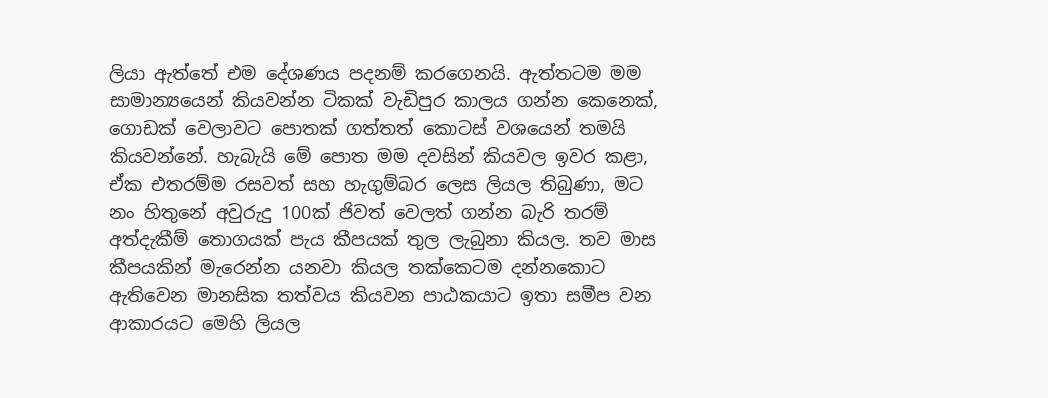ලියා ඇත්තේ එම දේශණය පදනම් කරගෙනයි. ඇත්තටම මම සාමාන්‍යයෙන් කියවන්න ටිකක් වැඩිපුර කාලය ගන්න කෙනෙක්, ගොඩක් වෙලාවට පොතක් ගත්තත් කොටස් වශයෙන් තමයි කියවන්නේ. හැබැයි මේ පොත මම දවසින් කියවල ඉවර කළා, ඒක එතරම්ම රසවත් සහ හැගුම්බර ලෙස ලියල තිබුණා, මට නං හිතුනේ අවුරුදු 100ක් ජිවත් වෙලත් ගන්න බැරි තරම් අත්දැකීම් තොගයක් පැය කීපයක් තුල ලැබුනා කියල. තව මාස කීපයකින් මැරෙන්න යනවා කියල තක්කෙටම දන්නකොට ඇතිවෙන මානසික තත්වය කියවන පාඨකයාට ඉතා සමීප වන ආකාරයට මෙහි ලියල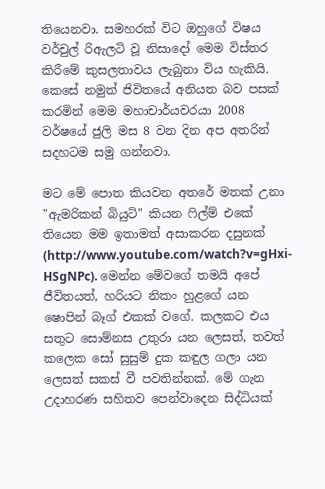තියෙනවා. සමහරක් විට ඔහුගේ විෂය වර්චුල් රිඇලටි වූ නිසාදෝ මෙම විස්තර කිරීමේ කුසලතාවය ලැබුනා විය හැකියි. කෙසේ නමුත් ජිවිතයේ අනියත බව පසක් කරමින් මෙම මහාචාර්යවරයා 2008 වර්ෂයේ ජුලි මස 8 වන දින අප අතරින් සදහටම සමු ගන්නවා.

මට මේ පොත කියවන අතරේ මතක් උනා "ඇමරිකන් බියුටි" කියන ෆිල්ම් එකේ තියෙන මම ඉතාමත් අසාකරන දසුනක් (http://www.youtube.com/watch?v=gHxi-HSgNPc). මෙන්න මේවගේ තමයි අපේ ජීවිතයත්, හරියට නිකං හුළගේ යන ෂොපින් බෑග් එකක් වගේ. කලකට එය සතුට සොම්නස උතුරා යන ලෙසත්, තවත් කලෙක සෝ සුසුම් දුක කඳුල ගලා යන ලෙසත් සකස් වී පවතින්නක්. මේ ගැන උදාහරණ සහිතව පෙන්වාදෙන සිද්ධියක්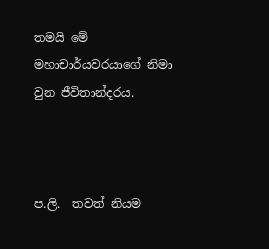තමයි මේ මහාචාර්යවරයාගේ නිමා වුන ජීවිතාන්දරය.



ප.ලි.  තවත් නියම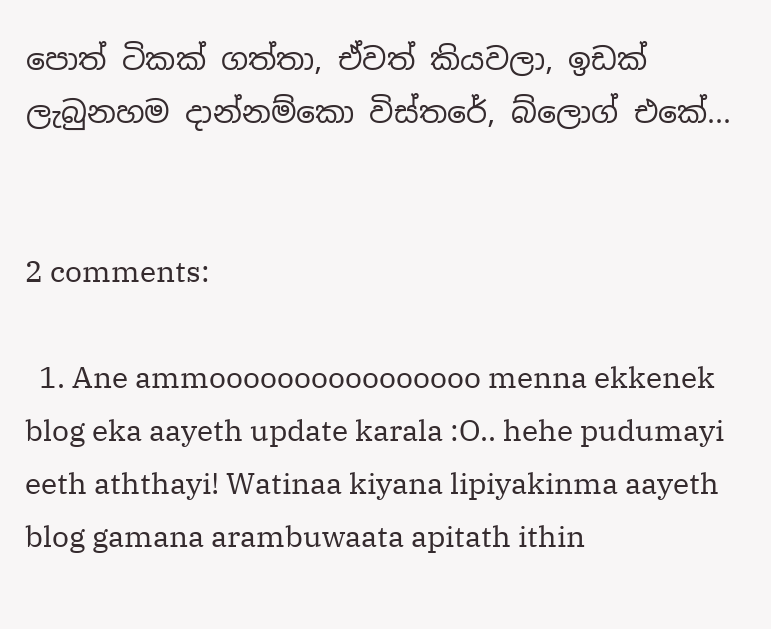පොත් ටිකක් ගත්තා, ඒවත් කියවලා, ඉඩක් ලැබුනහම දාන්නම්කො විස්තරේ, බ්ලොග් එකේ...


2 comments:

  1. Ane ammoooooooooooooooo menna ekkenek blog eka aayeth update karala :O.. hehe pudumayi eeth aththayi! Watinaa kiyana lipiyakinma aayeth blog gamana arambuwaata apitath ithin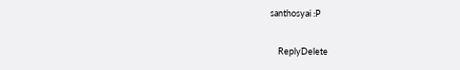santhosyai :P

    ReplyDelete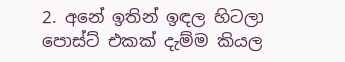2. අනේ ඉතින් ඉඳල හිටලා පොස්ට් එකක් දැම්ම කියල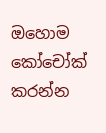ඔහොම කෝචෝක් කරන්න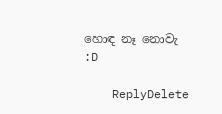හොඳ නෑ නොවැ :D

    ReplyDelete